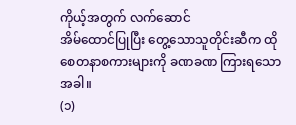ကိုယ့်အတွက် လက်ဆောင်
အိမ်ထောင်ပြုပြီး တွေ့သောသူတိုင်းဆီက ထိုစေတနာစကားများကို ခဏခဏ ကြားရသောအခါ။
(၁)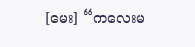[မေး] “ကလေးမ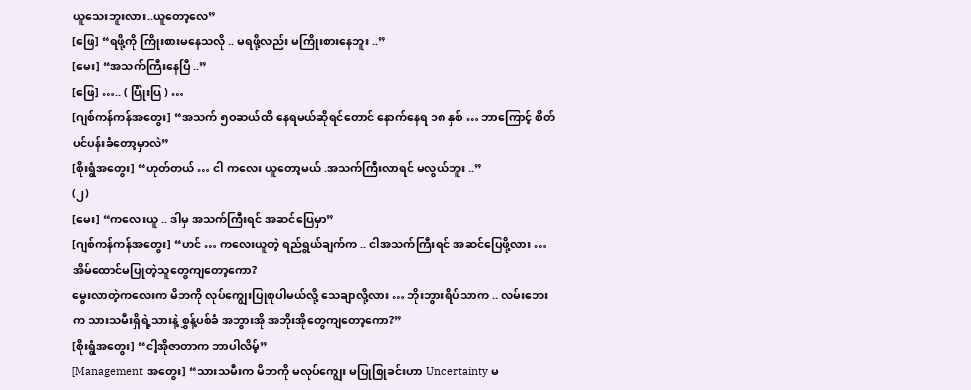ယူသေးဘူးလား..ယူတော့လေ”
[ဖြေ] “ရဖို့ကို ကြိုးစားမနေသလို .. မရဖို့လည်း မကြိုးစားနေဘူး ..”
[မေး] “အသက်ကြီးနေပြီ ..”
[ဖြေ] ….. ( ပြုံးပြ ) …
[ဂျစ်ကန်ကန်အတွေး] “အသက် ၅ဝဆယ်ထိ နေရမယ်ဆိုရင်တောင် နောက်နေရ ၁၈ နှစ် … ဘာကြောင့် စိတ်ပင်ပန်းခံတော့မှာလဲ”
[စိုးရွံအတွေး] “ဟုတ်တယ် … ငါ ကလေး ယူတော့မယ် .အသက်ကြီးလာရင် မလွယ်ဘူး ..”
(၂)
[မေး] “ကလေးယူ .. ဒါမှ အသက်ကြီးရင် အဆင်ပြေမှာ”
[ဂျစ်ကန်ကန်အတွေး] “ဟင် … ကလေးယူတဲ့ ရည်ရွယ်ချက်က .. ငါအသက်ကြီးရင် အဆင်ပြေဖို့လား … အိမ်ထောင်မပြုတဲ့သူတွေကျတော့ကော?
မွေးလာတဲ့ကလေးက မိဘကို လုပ်ကျွေးပြုစုပါမယ်လို့ သေချာလို့လား … ဘိုးဘွားရိပ်သာက .. လမ်းဘေးက သားသမီးရှိရဲ့သားနဲ့ စွှန့်ပစ်ခံ အဘွားအို အဘိုးအိုတွေကျတော့ကော?”
[စိုးရွံအတွေး] “ငါ့အိုဇာတာက ဘာပါလိမ့်”
[Management အတွေး] “သားသမီးက မိဘကို မလုပ်ကျွေး မပြုစြုခင်းဟာ Uncertainty မ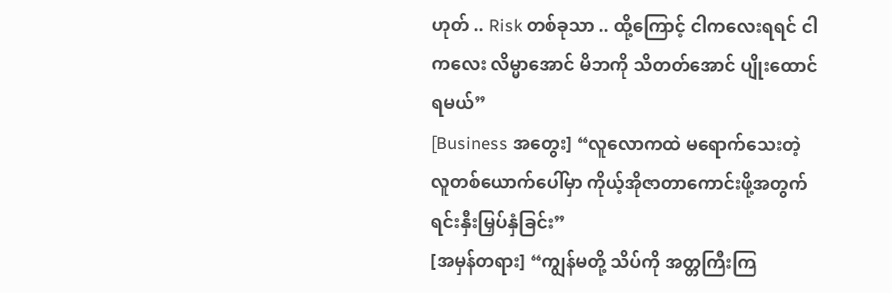ဟုတ် .. Risk တစ်ခုသာ .. ထို့ကြောင့် ငါကလေးရရင် ငါကလေး လိမ္မာအောင် မိဘကို သိတတ်အောင် ပျိုးထောင်ရမယ်”
[Business အတွေး] “လူလောကထဲ မရောက်သေးတဲ့ လူတစ်ယောက်ပေါ်မှာ ကိုယ့်အိုဇာတာကောင်းဖို့အတွက် ရင်းနှီးမြှပ်နှံခြင်း”
[အမှန်တရား] “ကျွန်မတို့ သိပ်ကို အတ္တကြီးကြ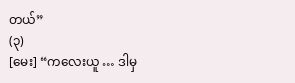တယ်”
(၃)
[မေး] “ကလေးယူ … ဒါမှ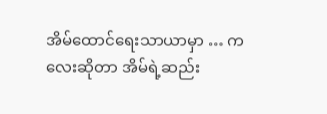အိမ်ထောင်ရေးသာယာမှာ … ကလေးဆိုတာ အိမ်ရဲ့ဆည်း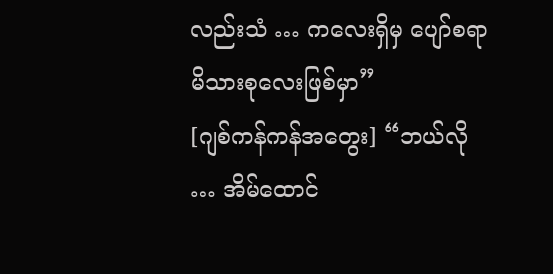လည်းသံ … ကလေးရှိမှ ပျော်စရာမိသားစုလေးဖြစ်မှာ”
[ဂျစ်ကန်ကန်အတွေး] “ဘယ်လို … အိမ်ထောင်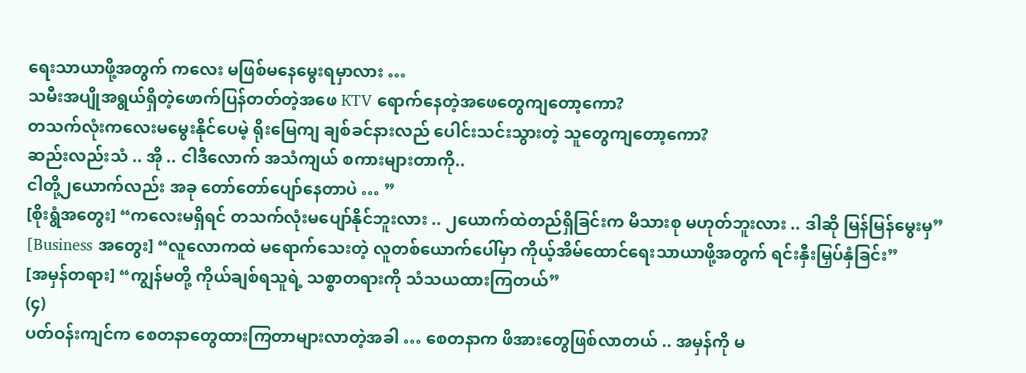ရေးသာယာဖို့အတွက် ကလေး မဖြစ်မနေမွေးရမှာလား …
သမီးအပျိုအရွယ်ရှိတဲ့ဖောက်ပြန်တတ်တဲ့အဖေ KTV ရောက်နေတဲ့အဖေတွေကျတော့ကော?
တသက်လုံးကလေးမမွေးနိုင်ပေမဲ့ ရိုးမြေကျ ချစ်ခင်နားလည် ပေါင်းသင်းသွားတဲ့ သူတွေကျတော့ကော?
ဆည်းလည်းသံ .. အို .. ငါဒီလောက် အသံကျယ် စကားများတာကို..
ငါတို့၂ယောက်လည်း အခု တော်တော်ပျော်နေတာပဲ … ”
[စိုးရွံအတွေး] “ကလေးမရှိရင် တသက်လုံးမပျော်နိုင်ဘူးလား .. ၂ယောက်ထဲတည်ရှိခြင်းက မိသားစု မဟုတ်ဘူးလား .. ဒါဆို မြန်မြန်မွေးမှ”
[Business အတွေး] “လူလောကထဲ မရောက်သေးတဲ့ လူတစ်ယောက်ပေါ်မှာ ကိုယ့်အိမ်ထောင်ရေးသာယာဖို့အတွက် ရင်းနှီးမြှပ်နှံခြင်း”
[အမှန်တရား] “ကျွန်မတို့ ကိုယ်ချစ်ရသူရဲ့ သစ္စာတရားကို သံသယထားကြတယ်”
(၄)
ပတ်ဝန်းကျင်က စေတနာတွေထားကြတာများလာတဲ့အခါ … စေတနာက ဖိအားတွေဖြစ်လာတယ် .. အမှန်ကို မ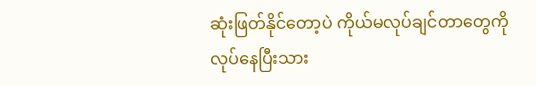ဆုံးဖြတ်နိုင်တော့ပဲ ကိုယ်မလုပ်ချင်တာတွေကို လုပ်နေပြီးသား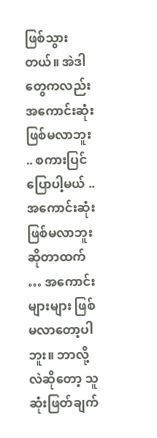ဖြစ်သွားတယ်။ အဲဒါတွေကလည်း အကောင်းဆုံးဖြစ်မလာဘူး .. စကားပြင်ပြောပါ့မယ် ..
အကောင်းဆုံးဖြစ်မလာဘူးဆိုတာထက် … အကောင်းများများ ဖြစ်မလာတော့ပါဘူး။ ဘာလို့လဲဆိုတော့ သူဆုံးဖြတ်ချက်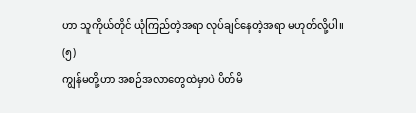ဟာ သူကိုယ်တိုင် ယုံကြည်တဲ့အရာ လုပ်ချင်နေတဲ့အရာ မဟုတ်လို့ပါ။
(၅)
ကျွန်မတို့ဟာ အစဉ်အလာတွေထဲမှာပဲ ပိတ်မိ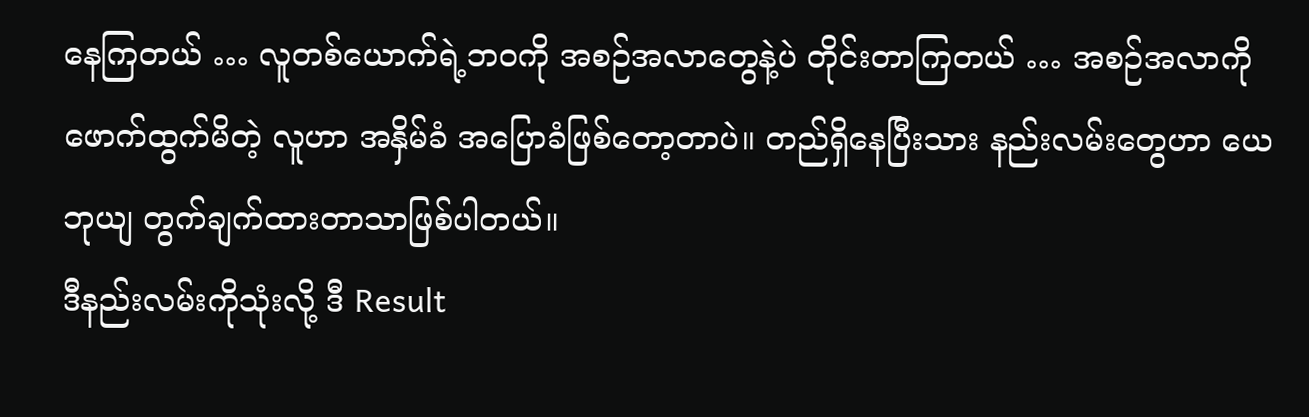နေကြတယ် … လူတစ်ယောက်ရဲ့ဘဝကို အစဉ်အလာတွေနဲ့ပဲ တိုင်းတာကြတယ် … အစဉ်အလာကို ဖောက်ထွက်မိတဲ့ လူဟာ အနှိမ်ခံ အပြောခံဖြစ်တော့တာပဲ။ တည်ရှိနေပြီးသား နည်းလမ်းတွေဟာ ယေဘုယျ တွက်ချက်ထားတာသာဖြစ်ပါတယ်။
ဒီနည်းလမ်းကိုသုံးလို့ ဒီ Result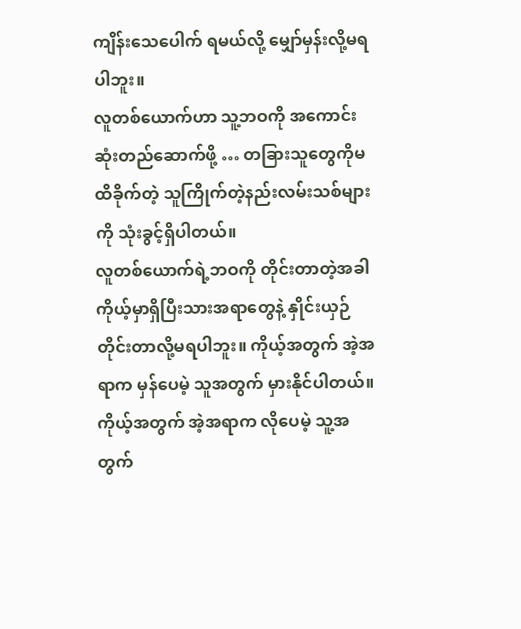ကျိန်းသေပေါက် ရမယ်လို့ မျှော်မှန်းလို့မရပါဘူး။
လူတစ်ယောက်ဟာ သူ့ဘဝကို အကောင်းဆုံးတည်ဆောက်ဖို့ … တခြားသူတွေကိုမထိခိုက်တဲ့ သူကြိုက်တဲ့နည်းလမ်းသစ်များကို သုံးခွင့်ရှိပါတယ်။
လူတစ်ယောက်ရဲ့ဘဝကို တိုင်းတာတဲ့အခါ ကိုယ့်မှာရှိပြီးသားအရာတွေနဲ့ နှိုင်းယှဉ်တိုင်းတာလို့မရပါဘူး။ ကိုယ့်အတွက် အဲ့အရာက မှန်ပေမဲ့ သူအတွက် မှားနိုင်ပါတယ်။ ကိုယ့်အတွက် အဲ့အရာက လိုပေမဲ့ သူ့အတွက်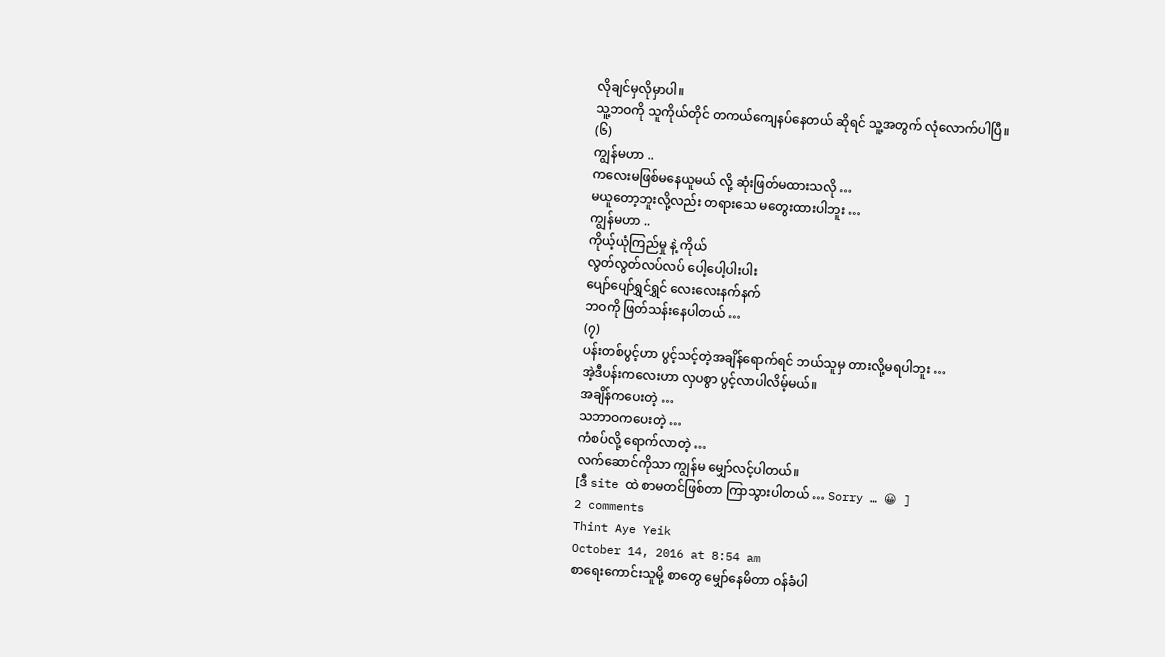လိုချင်မှလိုမှာပါ။
သူ့ဘဝကို သူကိုယ်တိုင် တကယ်ကျေနပ်နေတယ် ဆိုရင် သူ့အတွက် လုံလောက်ပါပြီ။
(၆)
ကျွန်မဟာ ..
ကလေးမဖြစ်မနေယူမယ် လို့ ဆုံးဖြတ်မထားသလို …
မယူတော့ဘူးလို့လည်း တရားသေ မတွေးထားပါဘူး …
ကျွန်မဟာ ..
ကိုယ့်ယုံကြည်မှု နဲ့ ကိုယ်
လွတ်လွတ်လပ်လပ် ပေါ့ပေါ့ပါးပါး
ပျော်ပျော်ရွှင်ရွှင် လေးလေးနက်နက်
ဘဝကို ဖြတ်သန်းနေပါတယ် …
(၇)
ပန်းတစ်ပွင့်ဟာ ပွင့်သင့်တဲ့အချိန်ရောက်ရင် ဘယ်သူမှ တားလို့မရပါဘူး …
အဲ့ဒီပန်းကလေးဟာ လှပစွာ ပွင့်လာပါလိမ့်မယ်။
အချိန်ကပေးတဲ့ …
သဘာဝကပေးတဲ့ …
ကံစပ်လို့ ရောက်လာတဲ့ …
လက်ဆောင်ကိုသာ ကျွန်မ မျှော်လင့်ပါတယ်။
[ဒီ site ထဲ စာမတင်ဖြစ်တာ ကြာသွားပါတယ် … Sorry … 😀 ]
2 comments
Thint Aye Yeik
October 14, 2016 at 8:54 am
စာရေးကောင်းသူမို့ စာတွေ မျှော်နေမိတာ ဝန်ခံပါ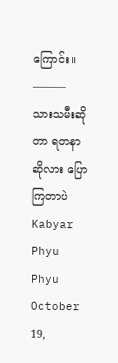ကြောင်း။
———
သားသမီးဆိုတာ ရတနာ ဆိုလား ပြောကြတာပဲ
Kabyar Phyu Phyu
October 19,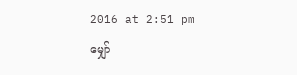2016 at 2:51 pm
မျှော်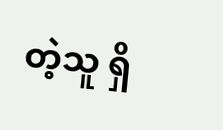တဲ့သူ ရှိ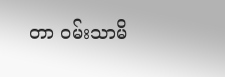တာ ဝမ်းသာမိ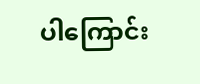ပါကြောင်း